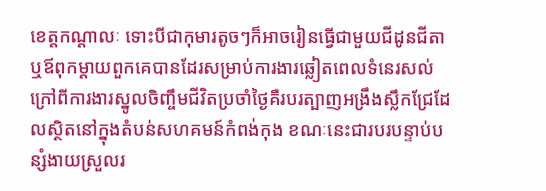ខេត្តកណ្តាលៈ ទោះបីជាកុមារតូចៗក៏អាចរៀនធ្វើជាមួយជីដូនជីតា ឬឪពុកម្តាយពួកគេបានដែរសម្រាប់ការងារឆ្លៀតពេលទំនេរសល់ក្រៅពីការងារស្នូលចិញ្ចឹមជីវិតប្រចាំថ្ងៃគឺរបរត្បាញអង្រឹងស្លឹកជ្រែដែលស្ថិតនៅក្នុងតំបន់សហគមន៍កំពង់កុង ខណៈនេះជារបរបន្ទាប់បន្សំងាយស្រួលរ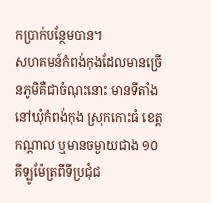កប្រាក់បន្ថែមបាន។
សហគមន៍កំពង់កុងដែលមានច្រើនភូមិគឺជាចំណុះនោះ មានទីតាំងនៅឃុំកំពង់កុង ស្រុកកោះធំ ខេត្តកណ្តាល ឬមានចម្ងាយជាង ១០ គីឡូម៉ែត្រពីទីប្រជុំជ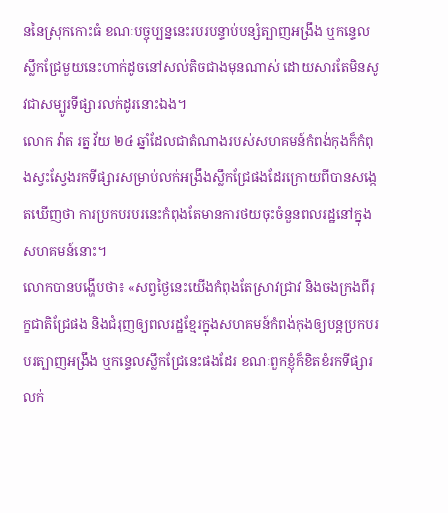ននៃស្រុកកោះធំ ខណៈបច្ចុប្បន្ននេះរបរបន្ទាប់បន្សំត្បាញអង្រឹង ឬកន្ទេល ស្លឹកជ្រែមួយនេះហាក់ដូចនៅសល់តិចជាងមុនណាស់ ដោយសារតែមិនសូវជាសម្បូរទីផ្សារលក់ដូរនោះឯង។
លោក វ៉ាត រត្ន វ័យ ២៤ ឆ្នាំដែលជាតំណាងរបស់សហគមន៍កំពង់កុងក៏កំពុងស្វះស្វែងរកទីផ្សារសម្រាប់លក់អង្រឹងស្លឹកជ្រែផងដែរក្រោយពីបានសង្កេតឃើញថា ការប្រកបរបរនេះកំពុងតែមានការថយចុះចំនួនពលរដ្ឋនៅក្នុងសហគមន៍នោះ។
លោកបានបង្ហើបថា៖ «សព្វថ្ងៃនេះយើងកំពុងតែស្រាវជ្រាវ និងចងក្រងពីរុក្ខជាតិជ្រែផង និងជំរុញឲ្យពលរដ្ឋខ្មែរក្នុងសហគមន៍កំពង់កុងឲ្យបន្តប្រកបរបរត្បាញអង្រឹង ឬកន្ទេលស្លឹកជ្រែនេះផងដែរ ខណៈពួកខ្ញុំក៏ខិតខំរកទីផ្សារលក់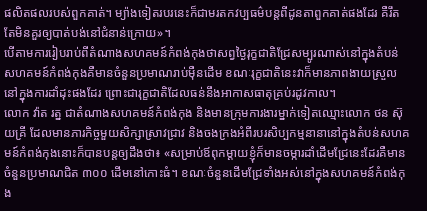ផលិតផលរបស់ពួកគាត់។ ម្យ៉ាងទៀតរបរនេះក៏ជាមរតកវប្បធម៌បន្តពីដូនតាពួកគាត់ផងដែរ គឺរឹតតែមិនគួរឲ្យបាត់បង់នៅជំនាន់ក្រោយ»។
បើតាមការរៀបរាប់ពីតំណាងសហគមន៍កំពង់កុងថាសព្វថ្ងៃរុក្ខជាតិជ្រែសម្បូរណាស់នៅក្នុងតំបន់សហគមន៍កំពង់កុងគឺមានចំនួនប្រមាណរាប់ម៉ឺនដើម ខណៈរុក្ខជាតិនេះវាក៏មានភាពងាយស្រួលនៅក្នុងការដាំដុះផងដែរ ព្រោះជារុក្ខជាតិដែលធន់នឹងអាកាសធាតុគ្រប់រដូវកាល។
លោក វ៉ាត រត្ន ជាតំណាងសហគមន៍កំពង់កុង និងមានក្រុមការងារម្នាក់ទៀតឈ្មោះលោក ថន ស៊ុយគ្រី ដែលមានភារកិច្ចមួយសិក្សាស្រាវជ្រាវ និងចងក្រងអំពីរបរសិប្បកម្មនានានៅក្នុងតំបន់សហគមន៍កំពង់កុងនោះក៏បានបន្តឲ្យដឹងថា៖ «សម្រាប់ឪពុកម្តាយខ្ញុំក៏មានចម្ការដាំដើមជ្រែនេះដែរគឺមានចំនួនប្រមាណជិត ៣០០ ដើមនៅកោះធំ។ ខណៈចំនួនដើមជ្រែទាំងអស់នៅក្នុងសហគមន៍កំពង់កុង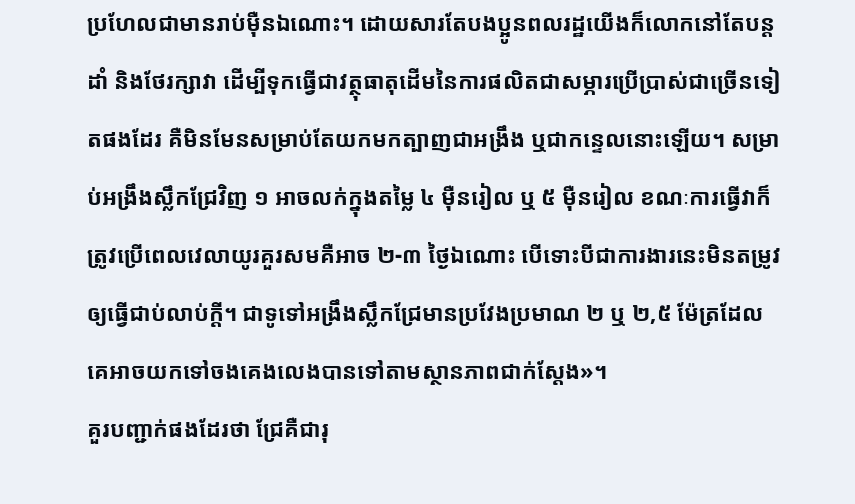ប្រហែលជាមានរាប់ម៉ឺនឯណោះ។ ដោយសារតែបងប្អូនពលរដ្ឋយើងក៏លោកនៅតែបន្តដាំ និងថែរក្សាវា ដើម្បីទុកធ្វើជាវត្ថុធាតុដើមនៃការផលិតជាសម្ភារប្រើប្រាស់ជាច្រើនទៀតផងដែរ គឺមិនមែនសម្រាប់តែយកមកត្បាញជាអង្រឹង ឬជាកន្ទេលនោះឡើយ។ សម្រាប់អង្រឹងស្លឹកជ្រែវិញ ១ អាចលក់ក្នុងតម្លៃ ៤ ម៉ឺនរៀល ឬ ៥ ម៉ឺនរៀល ខណៈការធ្វើវាក៏ត្រូវប្រើពេលវេលាយូរគួរសមគឺអាច ២-៣ ថ្ងៃឯណោះ បើទោះបីជាការងារនេះមិនតម្រូវឲ្យធ្វើជាប់លាប់ក្តី។ ជាទូទៅអង្រឹងស្លឹកជ្រែមានប្រវែងប្រមាណ ២ ឬ ២,៥ ម៉ែត្រដែលគេអាចយកទៅចងគេងលេងបានទៅតាមស្ថានភាពជាក់ស្តែង»។
គួរបញ្ជាក់ផងដែរថា ជ្រែគឺជារុ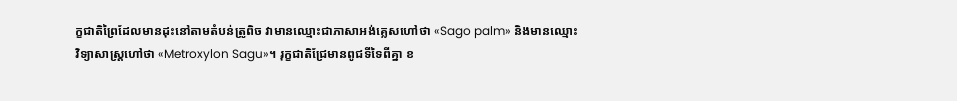ក្ខជាតិព្រៃដែលមានដុះនៅតាមតំបន់ត្រូពិច វាមានឈ្មោះជាភាសាអង់គ្លេសហៅថា «Sago palm» និងមានឈ្មោះវិទ្យាសាស្ត្រហៅថា «Metroxylon Sagu»។ រុក្ខជាតិជ្រែមានពូជទីទៃពីគ្នា ខ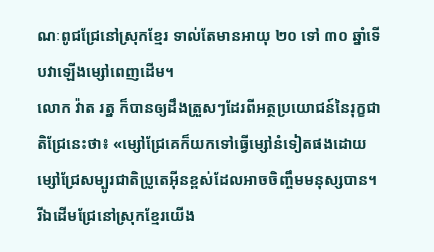ណៈពូជជ្រែនៅស្រុកខ្មែរ ទាល់តែមានអាយុ ២០ ទៅ ៣០ ឆ្នាំទើបវាឡើងម្សៅពេញដើម។
លោក វ៉ាត រត្ន ក៏បានឲ្យដឹងត្រួសៗដែរពីអត្ថប្រយោជន៍នៃរុក្ខជាតិជ្រែនេះថា៖ «ម្សៅជ្រែគេក៏យកទៅធ្វើម្សៅនំទៀតផងដោយម្សៅជ្រែសម្បូរជាតិប្រូតេអ៊ីនខ្ពស់ដែលអាចចិញ្ចឹមមនុស្សបាន។ រីឯដើមជ្រែនៅស្រុកខ្មែរយើង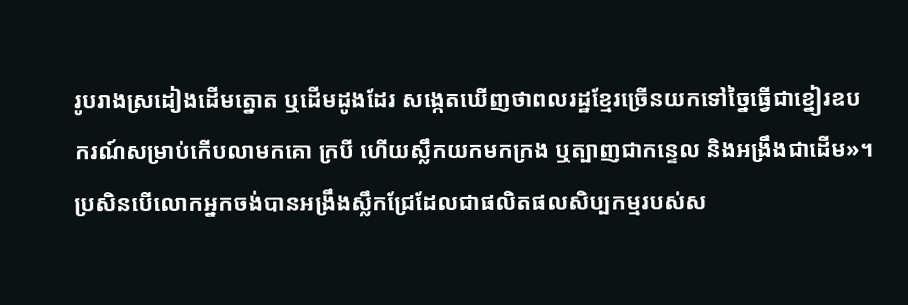រូបរាងស្រដៀងដើមត្នោត ឬដើមដូងដែរ សង្កេតឃើញថាពលរដ្ឋខ្មែរច្រើនយកទៅច្នៃធ្វើជាខ្នៀរឧបករណ៍សម្រាប់កើបលាមកគោ ក្របី ហើយស្លឹកយកមកក្រង ឬត្បាញជាកន្ទេល និងអង្រឹងជាដើម»។
ប្រសិនបើលោកអ្នកចង់បានអង្រឹងស្លឹកជ្រែដែលជាផលិតផលសិប្បកម្មរបស់ស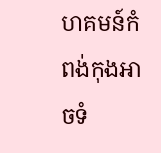ហគមន៍កំពង់កុងអាចទំ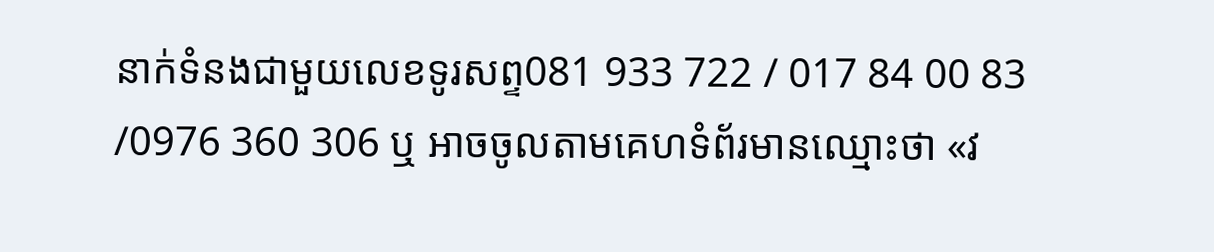នាក់ទំនងជាមួយលេខទូរសព្ទ081 933 722 / 017 84 00 83 /0976 360 306 ឬ អាចចូលតាមគេហទំព័រមានឈ្មោះថា «វ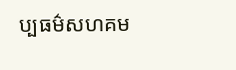ប្បធម៌សហគម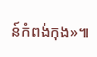ន៍កំពង់កុង»៕